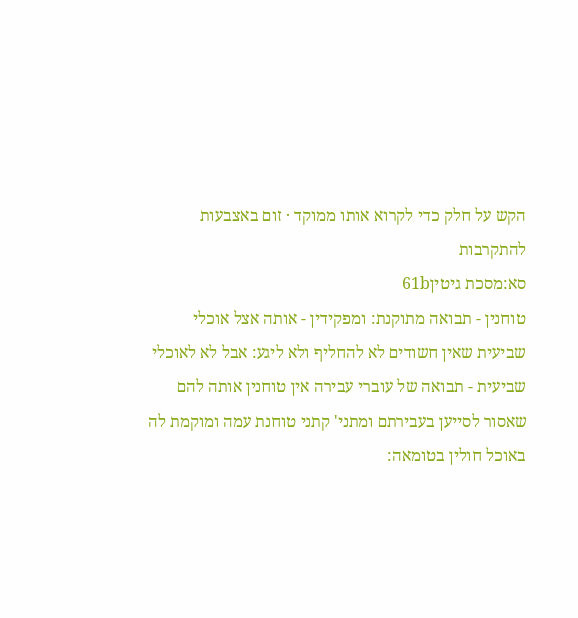הקש על חלק כדי לקרוא אותו ממוקד · זום באצבעות להתקרבות
סא:מסכת גיטין61b
טוחנין - תבואה מתוקנת: ומפקידין - אותה אצל אוכלי שביעית שאין חשודים לא להחליף ולא ליגע: אבל לא לאוכלי שביעית - תבואה של עוברי עבירה אין טוחנין אותה להם שאסור לסייען בעבירתם ומתני' קתני טוחנת עמה ומוקמת לה באוכל חולין בטומאה: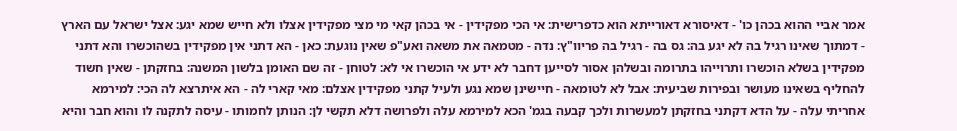אמר אביי ההוא בכהן כו' - דאיסורא דאורייתא הוא כדפרישית: אי הכי מפקידין - אי בכהן קאי מי מצי מפקידין אצלו ולא חייש שמא יגע: אצל ישראל עם הארץ - דמתוך שאינו רגיל בה לא יגע בה: גס בה - רגיל בה פריוו"ץ: נדה - מטמאה את משאה ואע"פ שאין נוגעת: כאן - הא דתני אין מפקידין בשהוכשרו והא דתני מפקידין בשלא הוכשרו ותרוייהו בתרומה ובשלהן אסור לסייען דחבר לא ידע אי הוכשרו אי לא: לטוחן - זה שם האומן בלשון המשנה: בחזקתן - שאין חשוד להחליף בשאינו מעושר ובפירות שביעית: אבל לא לטומאה - חיישינן שמא נגע ולעיל קתני מפקידין אצלם: מאי קארי לה - הא איתרצא לה הכי: למירמא אחריתי עלה - על הדא דקתני בחזקתן למעשרות ולכך קבעה בגמ' הכא למירמא עלה ולפרושה דלא תקשי לן: הנותן לחמותו - עיסה לתקנה לו והוא חבר והיא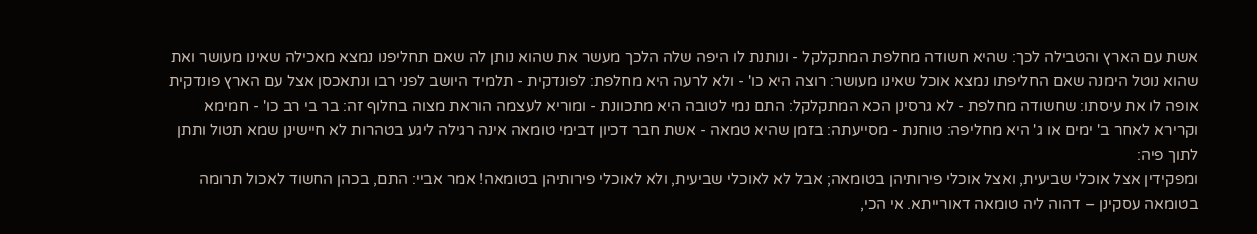אשת עם הארץ והטבילה לכך: שהיא חשודה מחלפת המתקלקל - ונותנת לו היפה שלה הלכך מעשר את שהוא נותן לה שאם תחליפנו נמצא מאכילה שאינו מעושר ואת שהוא נוטל הימנה שאם החליפתו נמצא אוכל שאינו מעושר: רוצה היא כו' - ולא לרעה היא מחלפת: לפונדקית - תלמיד היושב לפני רבו ונתאכסן אצל עם הארץ פונדקית אופה לו את עיסתו: שחשודה מחלפת - לא גרסינן הכא המתקלקל: התם נמי לטובה היא מתכוונת - ומוריא לעצמה הוראת מצוה בחלוף זה: בר בי רב כו' - חמימא וקרירא לאחר ב' ימים או ג' היא מחליפה: טוחנת - מסייעתה: בזמן שהיא טמאה - אשת חבר דכיון דבימי טומאה אינה רגילה ליגע בטהרות לא חיישינן שמא תטול ותתן לתוך פיה:
ומפקידין אצל אוכלי שביעית, ואצל אוכלי פירותיהן בטומאה; אבל לא לאוכלי שביעית, ולא לאוכלי פירותיהן בטומאה! אמר אביי: התם, בכהן החשוד לאכול תרומה בטומאה עסקינן – דהוה ליה טומאה דאורייתא. אי הכי,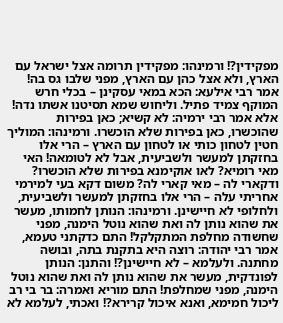מפקידין?! ורמינהו: מפקידין תרומה אצל ישראל עם הארץ, ולא אצל כהן עם הארץ, מפני שלבו גס בה! אמר רבי אילעא: הכא במאי עסקינן – בכלי חרש המוקף צמיד פתיל. וליחוש שמא תסיטנו אשתו נדה! אלא אמר רבי ירמיה: לא קשיא; כאן בפירות שהוכשרו, כאן בפירות שלא הוכשרו. ורמינהו: המוליך חטין לטחון כותי או לטחון עם הארץ – הרי אלו בחזקתן למעשר ולשביעית, אבל לא לטומאה! האי מאי רומיא? לאו אוקימנא בפירות שלא הוכשרו? ודקארי לה – מאי קארי לה? משום דקא בעי למירמי אחריתי עלה – הרי אלו בחזקתן למעשר ולשביעית, ולחלופי לא חיישינן. ורמינהו: הנותן לחמותו, מעשר את שהוא נותן לה ואת שהוא נוטל הימנה, מפני שחשודה מחלפת המתקלקל! התם כדקתני טעמא, אמר רבי יהודה: רוצה היא בתקנת בתה, ובושה מחתנה. ולעלמא – לא חיישינן?! והתנן: הנותן לפונדקית, מעשר את שהוא נותן לה ואת שהוא נוטל הימנה, מפני שמחלפת! התם מוריא ואמרה: בר בי רב ליכול חמימא, ואנא איכול קרירא?! ואכתי, לעלמא לא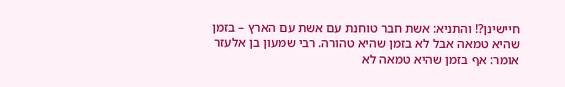חיישינן?! והתניא: אשת חבר טוחנת עם אשת עם הארץ – בזמן שהיא טמאה אבל לא בזמן שהיא טהורה. רבי שמעון בן אלעזר אומר: אף בזמן שהיא טמאה לא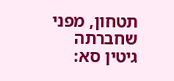תטחון, מפני שחברתה
גיטין סא: